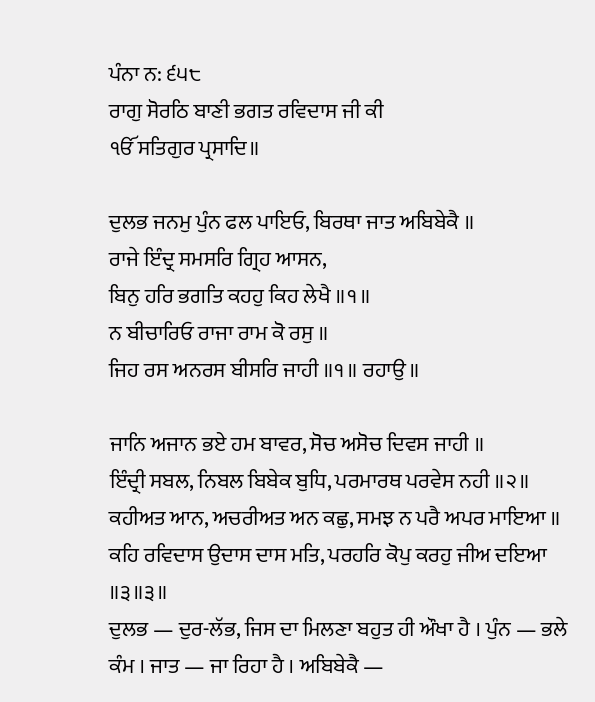ਪੰਨਾ ਨ: ੬੫੮
ਰਾਗੁ ਸੋਰਠਿ ਬਾਣੀ ਭਗਤ ਰਵਿਦਾਸ ਜੀ ਕੀ
ੴ ਸਤਿਗੁਰ ਪ੍ਰਸਾਦਿ॥

ਦੁਲਭ ਜਨਮੁ ਪੁੰਨ ਫਲ ਪਾਇਓ, ਬਿਰਥਾ ਜਾਤ ਅਬਿਬੇਕੈ ॥
ਰਾਜੇ ਇੰਦ੍ਰ ਸਮਸਰਿ ਗ੍ਰਿਹ ਆਸਨ,
ਬਿਨੁ ਹਰਿ ਭਗਤਿ ਕਹਹੁ ਕਿਹ ਲੇਖੈ ॥੧॥
ਨ ਬੀਚਾਰਿਓ ਰਾਜਾ ਰਾਮ ਕੋ ਰਸੁ ॥
ਜਿਹ ਰਸ ਅਨਰਸ ਬੀਸਰਿ ਜਾਹੀ ॥੧॥ ਰਹਾਉ ॥

ਜਾਨਿ ਅਜਾਨ ਭਏ ਹਮ ਬਾਵਰ, ਸੋਚ ਅਸੋਚ ਦਿਵਸ ਜਾਹੀ ॥
ਇੰਦ੍ਰੀ ਸਬਲ, ਨਿਬਲ ਬਿਬੇਕ ਬੁਧਿ, ਪਰਮਾਰਥ ਪਰਵੇਸ ਨਹੀ ॥੨॥
ਕਹੀਅਤ ਆਨ, ਅਚਰੀਅਤ ਅਨ ਕਛੁ, ਸਮਝ ਨ ਪਰੈ ਅਪਰ ਮਾਇਆ ॥
ਕਹਿ ਰਵਿਦਾਸ ਉਦਾਸ ਦਾਸ ਮਤਿ, ਪਰਹਰਿ ਕੋਪੁ ਕਰਹੁ ਜੀਅ ਦਇਆ ॥੩॥੩॥
ਦੁਲਭ — ਦੁਰ-ਲੱਭ, ਜਿਸ ਦਾ ਮਿਲਣਾ ਬਹੁਤ ਹੀ ਔਖਾ ਹੈ । ਪੁੰਨ — ਭਲੇ ਕੰਮ । ਜਾਤ — ਜਾ ਰਿਹਾ ਹੈ । ਅਬਿਬੇਕੈ —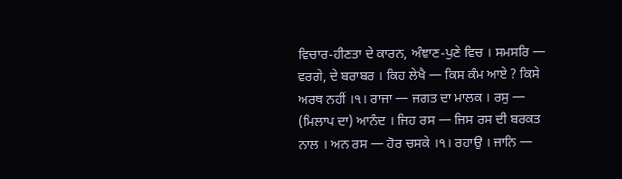ਵਿਚਾਰ-ਹੀਣਤਾ ਦੇ ਕਾਰਨ, ਅੰਞਾਣ-ਪੁਣੇ ਵਿਚ । ਸਮਸਰਿ — ਵਰਗੇ, ਦੇ ਬਰਾਬਰ । ਕਿਹ ਲੇਖੈ — ਕਿਸ ਕੰਮ ਆਏ ? ਕਿਸੇ ਅਰਥ ਨਹੀਂ ।੧। ਰਾਜਾ — ਜਗਤ ਦਾ ਮਾਲਕ । ਰਸੁ — (ਮਿਲਾਪ ਦਾ) ਆਨੰਦ । ਜਿਹ ਰਸ — ਜਿਸ ਰਸ ਦੀ ਬਰਕਤ ਨਾਲ । ਅਨ ਰਸ — ਹੋਰ ਚਸਕੇ ।੧। ਰਹਾਉ । ਜਾਨਿ —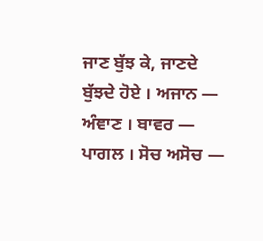ਜਾਣ ਬੁੱਝ ਕੇ, ਜਾਣਦੇ ਬੁੱਝਦੇ ਹੋਏ । ਅਜਾਨ — ਅੰਞਾਣ । ਬਾਵਰ — ਪਾਗਲ । ਸੋਚ ਅਸੋਚ —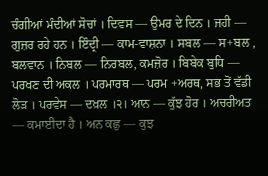ਚੰਗੀਆਂ ਮੰਦੀਆਂ ਸੋਚਾਂ । ਦਿਵਸ — ਉਮਰ ਦੇ ਦਿਨ । ਜਹੀ — ਗੁਜ਼ਰ ਰਹੇ ਹਨ । ਇੰਦ੍ਰੀ — ਕਾਮ-ਵਾਸ਼ਨਾ । ਸਬਲ — ਸ+ਬਲ , ਬਲਵਾਨ । ਨਿਬਲ — ਨਿਰਬਲ, ਕਮਜ਼ੋਰ । ਬਿਬੇਕ ਬੁਧਿ — ਪਰਖਣ ਦੀ ਅਕਲ । ਪਰਮਾਰਥ — ਪਰਮ +ਅਰਥ, ਸਭ ਤੋਂ ਵੱਡੀ ਲੋੜ । ਪਰਵੇਸ — ਦਖ਼ਲ ।੨। ਆਨ — ਕੁੱਝ ਹੋਰ । ਅਚਰੀਅਤ — ਕਮਾਈਦਾ ਹੈ । ਅਨ ਕਛੁ — ਕੁਝ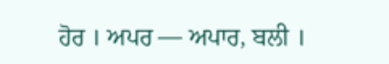ਹੋਰ । ਅਪਰ — ਅਪਾਰ, ਬਲੀ ।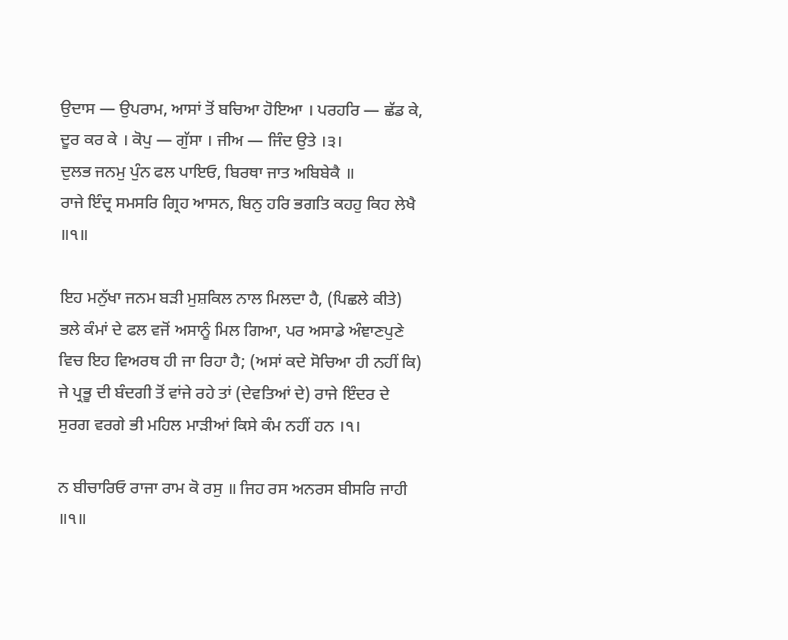ਉਦਾਸ — ਉਪਰਾਮ, ਆਸਾਂ ਤੋਂ ਬਚਿਆ ਹੋਇਆ । ਪਰਹਰਿ — ਛੱਡ ਕੇ, ਦੂਰ ਕਰ ਕੇ । ਕੋਪੁ — ਗੁੱਸਾ । ਜੀਅ — ਜਿੰਦ ਉਤੇ ।੩।
ਦੁਲਭ ਜਨਮੁ ਪੁੰਨ ਫਲ ਪਾਇਓ, ਬਿਰਥਾ ਜਾਤ ਅਬਿਬੇਕੈ ॥
ਰਾਜੇ ਇੰਦ੍ਰ ਸਮਸਰਿ ਗ੍ਰਿਹ ਆਸਨ, ਬਿਨੁ ਹਰਿ ਭਗਤਿ ਕਹਹੁ ਕਿਹ ਲੇਖੈ ॥੧॥

ਇਹ ਮਨੁੱਖਾ ਜਨਮ ਬੜੀ ਮੁਸ਼ਕਿਲ ਨਾਲ ਮਿਲਦਾ ਹੈ, (ਪਿਛਲੇ ਕੀਤੇ) ਭਲੇ ਕੰਮਾਂ ਦੇ ਫਲ ਵਜੋਂ ਅਸਾਨੂੰ ਮਿਲ ਗਿਆ, ਪਰ ਅਸਾਡੇ ਅੰਞਾਣਪੁਣੇ ਵਿਚ ਇਹ ਵਿਅਰਥ ਹੀ ਜਾ ਰਿਹਾ ਹੈ; (ਅਸਾਂ ਕਦੇ ਸੋਚਿਆ ਹੀ ਨਹੀਂ ਕਿ) ਜੇ ਪ੍ਰਭੂ ਦੀ ਬੰਦਗੀ ਤੋਂ ਵਾਂਜੇ ਰਹੇ ਤਾਂ (ਦੇਵਤਿਆਂ ਦੇ) ਰਾਜੇ ਇੰਦਰ ਦੇ ਸੁਰਗ ਵਰਗੇ ਭੀ ਮਹਿਲ ਮਾੜੀਆਂ ਕਿਸੇ ਕੰਮ ਨਹੀਂ ਹਨ ।੧।

ਨ ਬੀਚਾਰਿਓ ਰਾਜਾ ਰਾਮ ਕੋ ਰਸੁ ॥ ਜਿਹ ਰਸ ਅਨਰਸ ਬੀਸਰਿ ਜਾਹੀ ॥੧॥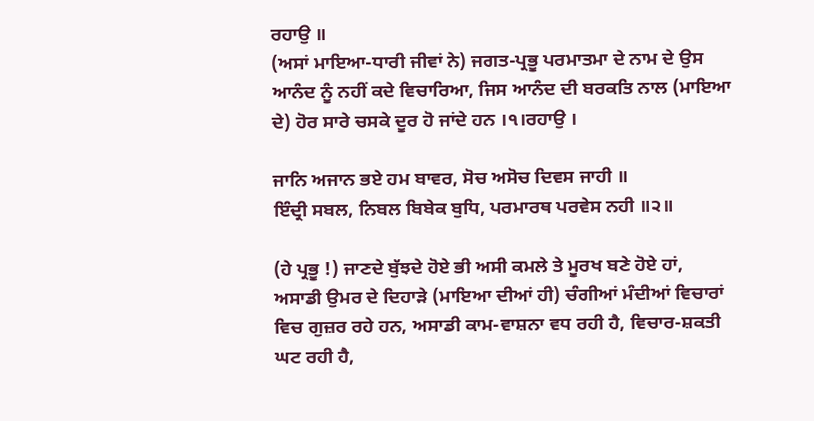ਰਹਾਉ ॥
(ਅਸਾਂ ਮਾਇਆ-ਧਾਰੀ ਜੀਵਾਂ ਨੇ) ਜਗਤ-ਪ੍ਰਭੂ ਪਰਮਾਤਮਾ ਦੇ ਨਾਮ ਦੇ ਉਸ ਆਨੰਦ ਨੂੰ ਨਹੀਂ ਕਦੇ ਵਿਚਾਰਿਆ, ਜਿਸ ਆਨੰਦ ਦੀ ਬਰਕਤਿ ਨਾਲ (ਮਾਇਆ ਦੇ) ਹੋਰ ਸਾਰੇ ਚਸਕੇ ਦੂਰ ਹੋ ਜਾਂਦੇ ਹਨ ।੧।ਰਹਾਉ ।

ਜਾਨਿ ਅਜਾਨ ਭਏ ਹਮ ਬਾਵਰ, ਸੋਚ ਅਸੋਚ ਦਿਵਸ ਜਾਹੀ ॥
ਇੰਦ੍ਰੀ ਸਬਲ, ਨਿਬਲ ਬਿਬੇਕ ਬੁਧਿ, ਪਰਮਾਰਥ ਪਰਵੇਸ ਨਹੀ ॥੨॥

(ਹੇ ਪ੍ਰਭੂ !) ਜਾਣਦੇ ਬੁੱਝਦੇ ਹੋਏ ਭੀ ਅਸੀ ਕਮਲੇ ਤੇ ਮੂਰਖ ਬਣੇ ਹੋਏ ਹਾਂ, ਅਸਾਡੀ ਉਮਰ ਦੇ ਦਿਹਾੜੇ (ਮਾਇਆ ਦੀਆਂ ਹੀ) ਚੰਗੀਆਂ ਮੰਦੀਆਂ ਵਿਚਾਰਾਂ ਵਿਚ ਗੁਜ਼ਰ ਰਹੇ ਹਨ, ਅਸਾਡੀ ਕਾਮ-ਵਾਸ਼ਨਾ ਵਧ ਰਹੀ ਹੈ, ਵਿਚਾਰ-ਸ਼ਕਤੀ ਘਟ ਰਹੀ ਹੈ,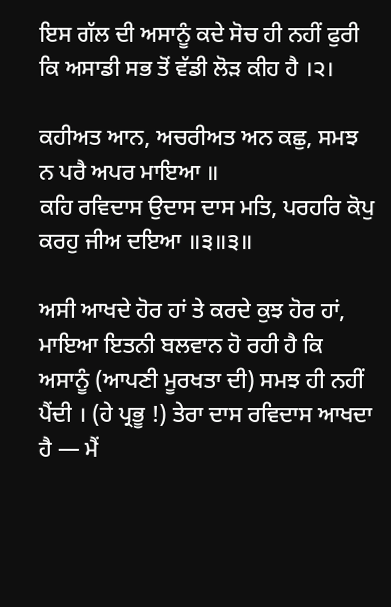ਇਸ ਗੱਲ ਦੀ ਅਸਾਨੂੰ ਕਦੇ ਸੋਚ ਹੀ ਨਹੀਂ ਫੁਰੀ ਕਿ ਅਸਾਡੀ ਸਭ ਤੋਂ ਵੱਡੀ ਲੋੜ ਕੀਹ ਹੈ ।੨।

ਕਹੀਅਤ ਆਨ, ਅਚਰੀਅਤ ਅਨ ਕਛੁ, ਸਮਝ ਨ ਪਰੈ ਅਪਰ ਮਾਇਆ ॥
ਕਹਿ ਰਵਿਦਾਸ ਉਦਾਸ ਦਾਸ ਮਤਿ, ਪਰਹਰਿ ਕੋਪੁ ਕਰਹੁ ਜੀਅ ਦਇਆ ॥੩॥੩॥

ਅਸੀ ਆਖਦੇ ਹੋਰ ਹਾਂ ਤੇ ਕਰਦੇ ਕੁਝ ਹੋਰ ਹਾਂ, ਮਾਇਆ ਇਤਨੀ ਬਲਵਾਨ ਹੋ ਰਹੀ ਹੈ ਕਿ ਅਸਾਨੂੰ (ਆਪਣੀ ਮੂਰਖਤਾ ਦੀ) ਸਮਝ ਹੀ ਨਹੀਂ ਪੈਂਦੀ । (ਹੇ ਪ੍ਰਭੂ !) ਤੇਰਾ ਦਾਸ ਰਵਿਦਾਸ ਆਖਦਾ ਹੈ — ਮੈਂ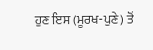ਹੁਣ ਇਸ (ਮੂਰਖ-ਪੁਣੇ) ਤੋਂ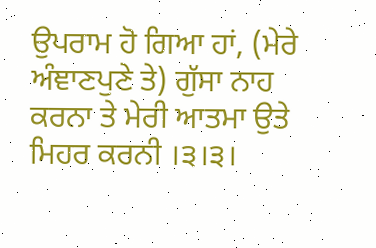ਉਪਰਾਮ ਹੋ ਗਿਆ ਹਾਂ, (ਮੇਰੇ ਅੰਞਾਣਪੁਣੇ ਤੇ) ਗੁੱਸਾ ਨਾਹ ਕਰਨਾ ਤੇ ਮੇਰੀ ਆਤਮਾ ਉਤੇ ਮਿਹਰ ਕਰਨੀ ।੩।੩।